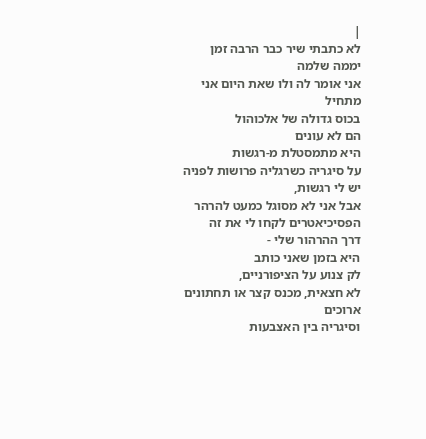|
לא כתבתי שיר כבר הרבה זמן
יממה שלמה
אני אומר לה ולו שאת היום אני מתחיל
בכוס גדולה של אלכוהול
הם לא עונים
היא מתמסטלת מ-רגשות
על סיגריה כשרגליה פרושות לפניה
יש לי רגשות,
אבל אני לא מסוגל כמעט להרהר
הפסיכיאטרים לקחו לי את זה
דרך ההרהור שלי -
היא בזמן שאני כותב
לק צנוע על הציפורניים,
לא חצאית, מכנס קצר או תחתונים ארוכים
וסיגריה בין האצבעות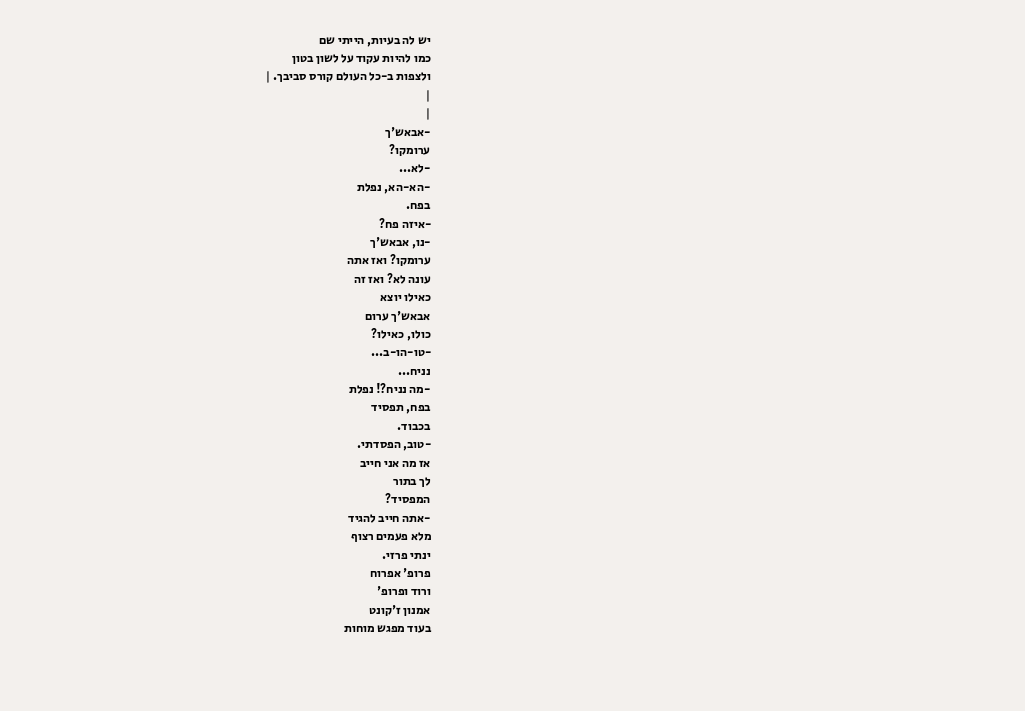יש לה בעיות, הייתי שם
כמו להיות עקוד על לשון בטון
ולצפות ב-כל העולם קורס סביבך. |
|
|
-אבאש'ך
ערומקו?
-לא...
-הא-הא, נפלת
בפח.
-איזה פח?
-נו, אבאש'ך
ערומקו? ואז אתה
עונה לא? ואז זה
כאילו יוצא
אבאש'ך ערום
כולו, כאילו?
-טו-הו-ב...
נניח...
-מה נניח?! נפלת
בפח, תפסיד
בכבוד.
-טוב, הפסדתי.
אז מה אני חייב
לך בתור
המפסיד?
-אתה חייב להגיד
מלא פעמים רצוף
ינתי פרזי.
פרופ' אפרוח
ורוד ופרופ'
אמנון ז'קונט
בעוד מפגש מוחות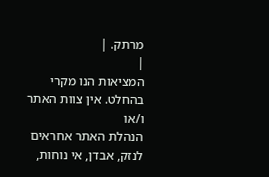מרתק. |
|
המציאות הנו מקרי בהחלט. אין צוות האתר ו/או
הנהלת האתר אחראים לנזק, אבדן, אי נוחות,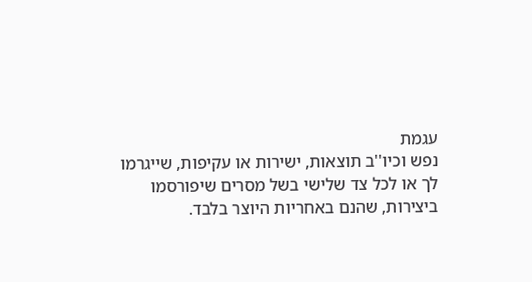עגמת
נפש וכיו''ב תוצאות, ישירות או עקיפות, שייגרמו
לך או לכל צד שלישי בשל מסרים שיפורסמו
ביצירות, שהנם באחריות היוצר בלבד.